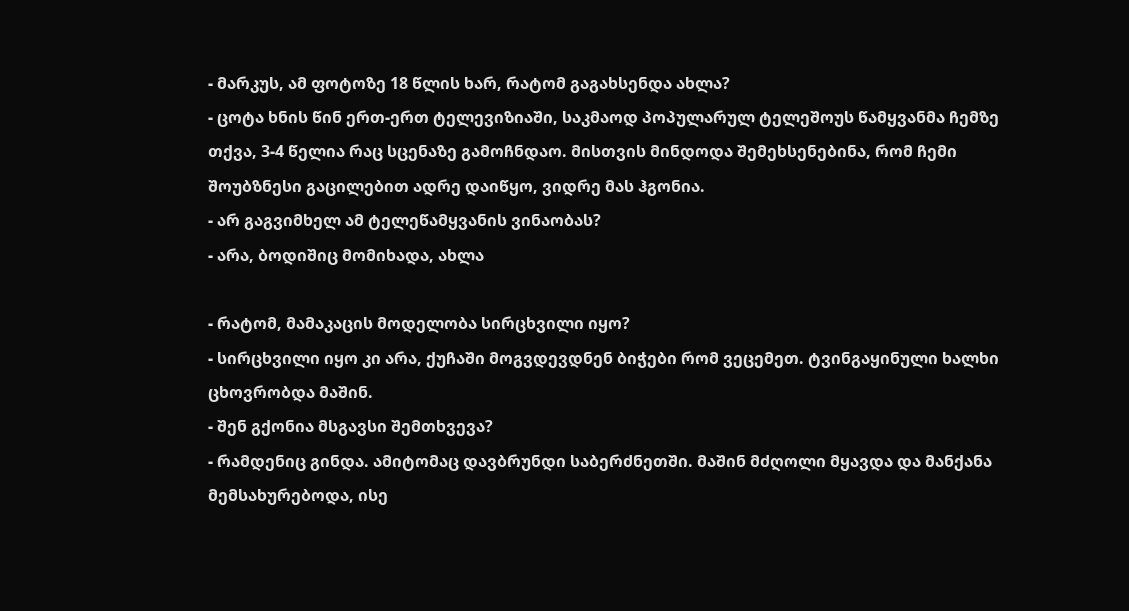- მარკუს, ამ ფოტოზე 18 წლის ხარ, რატომ გაგახსენდა ახლა?
- ცოტა ხნის წინ ერთ-ერთ ტელევიზიაში, საკმაოდ პოპულარულ ტელეშოუს წამყვანმა ჩემზე თქვა, 3-4 წელია რაც სცენაზე გამოჩნდაო. მისთვის მინდოდა შემეხსენებინა, რომ ჩემი შოუბზნესი გაცილებით ადრე დაიწყო, ვიდრე მას ჰგონია.
- არ გაგვიმხელ ამ ტელეწამყვანის ვინაობას?
- არა, ბოდიშიც მომიხადა, ახლა

- რატომ, მამაკაცის მოდელობა სირცხვილი იყო?
- სირცხვილი იყო კი არა, ქუჩაში მოგვდევდნენ ბიჭები რომ ვეცემეთ. ტვინგაყინული ხალხი ცხოვრობდა მაშინ.
- შენ გქონია მსგავსი შემთხვევა?
- რამდენიც გინდა. ამიტომაც დავბრუნდი საბერძნეთში. მაშინ მძღოლი მყავდა და მანქანა მემსახურებოდა, ისე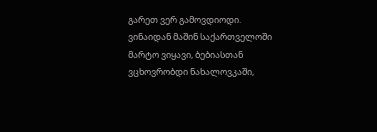გარეთ ვერ გამოვდიოდი. ვინაიდან მაშინ საქართველოში მარტო ვიყავი, ბებიასთან ვცხოვრობდი ნახალოვკაში,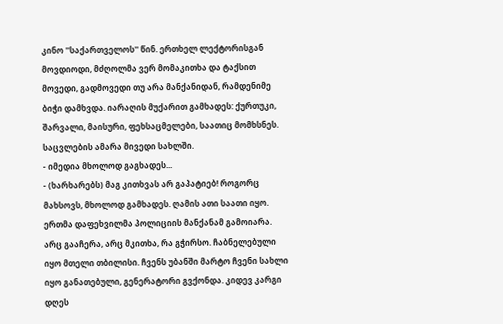კინო ''საქართველოს'' წინ. ერთხელ ლექტორისგან მოვდიოდი, მძღოლმა ვერ მომაკითხა და ტაქსით მოვედი, გადმოვედი თუ არა მანქანიდან, რამდენიმე ბიჭი დამხვდა. იარაღის მუქარით გამხადეს: ქურთუკი, შარვალი, მაისური, ფეხსაცმელები, საათიც მომხსნეს. საცვლების ამარა მივედი სახლში.
- იმედია მხოლოდ გაგხადეს...
- (ხარხარებს) მაგ კითხვას არ გაპატიებ! როგორც მახსოვს, მხოლოდ გამხადეს. ღამის ათი საათი იყო. ერთმა დაფეხვილმა პოლიციის მანქანამ გამოიარა. არც გააჩერა, არც მკითხა, რა გჭირსო. ჩაბნელებული იყო მთელი თბილისი. ჩვენს უბანში მარტო ჩვენი სახლი იყო განათებული, გენერატორი გვქონდა. კიდევ კარგი დღეს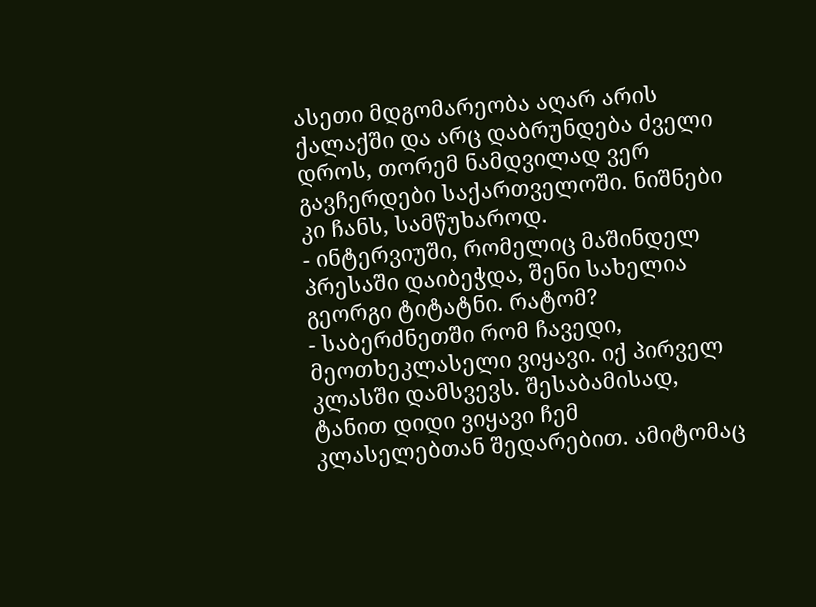ასეთი მდგომარეობა აღარ არის ქალაქში და არც დაბრუნდება ძველი დროს, თორემ ნამდვილად ვერ გავჩერდები საქართველოში. ნიშნები კი ჩანს, სამწუხაროდ.
- ინტერვიუში, რომელიც მაშინდელ პრესაში დაიბეჭდა, შენი სახელია გეორგი ტიტატნი. რატომ?
- საბერძნეთში რომ ჩავედი, მეოთხეკლასელი ვიყავი. იქ პირველ კლასში დამსვევს. შესაბამისად, ტანით დიდი ვიყავი ჩემ კლასელებთან შედარებით. ამიტომაც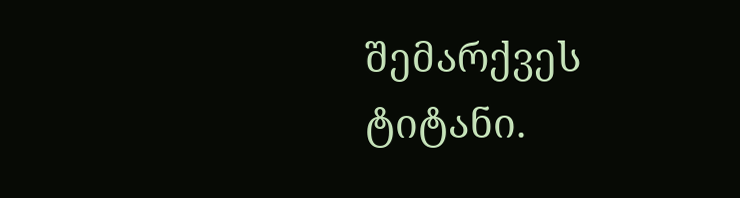შემარქვეს ტიტანი.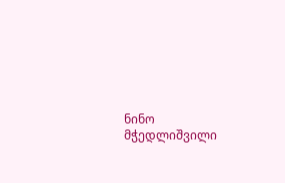ნინო მჭედლიშვილი